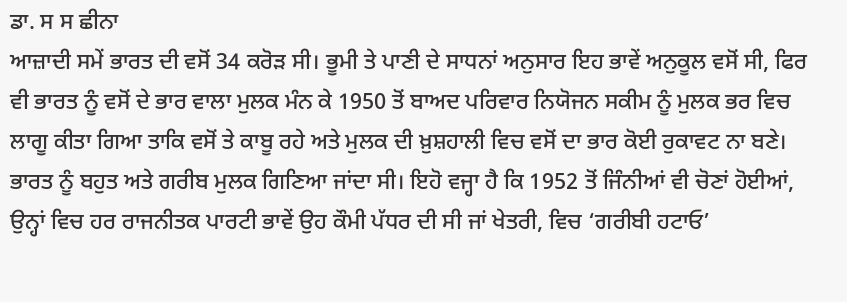ਡਾ. ਸ ਸ ਛੀਨਾ
ਆਜ਼ਾਦੀ ਸਮੇਂ ਭਾਰਤ ਦੀ ਵਸੋਂ 34 ਕਰੋੜ ਸੀ। ਭੂਮੀ ਤੇ ਪਾਣੀ ਦੇ ਸਾਧਨਾਂ ਅਨੁਸਾਰ ਇਹ ਭਾਵੇਂ ਅਨੁਕੂਲ ਵਸੋਂ ਸੀ, ਫਿਰ ਵੀ ਭਾਰਤ ਨੂੰ ਵਸੋਂ ਦੇ ਭਾਰ ਵਾਲਾ ਮੁਲਕ ਮੰਨ ਕੇ 1950 ਤੋਂ ਬਾਅਦ ਪਰਿਵਾਰ ਨਿਯੋਜਨ ਸਕੀਮ ਨੂੰ ਮੁਲਕ ਭਰ ਵਿਚ ਲਾਗੂ ਕੀਤਾ ਗਿਆ ਤਾਕਿ ਵਸੋਂ ਤੇ ਕਾਬੂ ਰਹੇ ਅਤੇ ਮੁਲਕ ਦੀ ਖ਼ੁਸ਼ਹਾਲੀ ਵਿਚ ਵਸੋਂ ਦਾ ਭਾਰ ਕੋਈ ਰੁਕਾਵਟ ਨਾ ਬਣੇ। ਭਾਰਤ ਨੂੰ ਬਹੁਤ ਅਤੇ ਗਰੀਬ ਮੁਲਕ ਗਿਣਿਆ ਜਾਂਦਾ ਸੀ। ਇਹੋ ਵਜ੍ਹਾ ਹੈ ਕਿ 1952 ਤੋਂ ਜਿੰਨੀਆਂ ਵੀ ਚੋਣਾਂ ਹੋਈਆਂ, ਉਨ੍ਹਾਂ ਵਿਚ ਹਰ ਰਾਜਨੀਤਕ ਪਾਰਟੀ ਭਾਵੇਂ ਉਹ ਕੌਮੀ ਪੱਧਰ ਦੀ ਸੀ ਜਾਂ ਖੇਤਰੀ, ਵਿਚ ‘ਗਰੀਬੀ ਹਟਾਓ’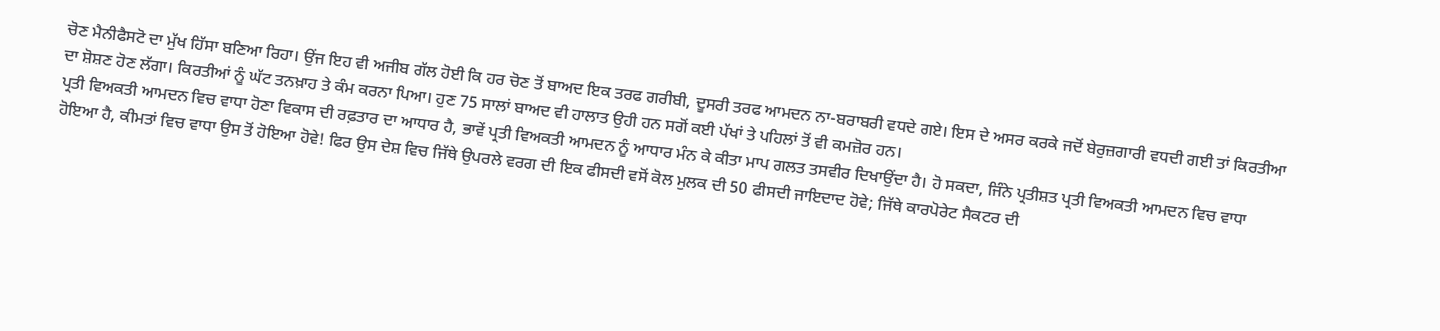ਚੋਣ ਮੈਨੀਫੈਸਟੋ ਦਾ ਮੁੱਖ ਹਿੱਸਾ ਬਣਿਆ ਰਿਹਾ। ਉਂਜ ਇਹ ਵੀ ਅਜੀਬ ਗੱਲ ਹੋਈ ਕਿ ਹਰ ਚੋਣ ਤੋਂ ਬਾਅਦ ਇਕ ਤਰਫ ਗਰੀਬੀ, ਦੂਸਰੀ ਤਰਫ ਆਮਦਨ ਨਾ-ਬਰਾਬਰੀ ਵਧਦੇ ਗਏ। ਇਸ ਦੇ ਅਸਰ ਕਰਕੇ ਜਦੋਂ ਬੇਰੁਜ਼ਗਾਰੀ ਵਧਦੀ ਗਈ ਤਾਂ ਕਿਰਤੀਆ ਦਾ ਸ਼ੋਸ਼ਣ ਹੋਣ ਲੱਗਾ। ਕਿਰਤੀਆਂ ਨੂੰ ਘੱਟ ਤਨਖ਼ਾਹ ਤੇ ਕੰਮ ਕਰਨਾ ਪਿਆ। ਹੁਣ 75 ਸਾਲਾਂ ਬਾਅਦ ਵੀ ਹਾਲਾਤ ਉਹੀ ਹਨ ਸਗੋਂ ਕਈ ਪੱਖਾਂ ਤੇ ਪਹਿਲਾਂ ਤੋਂ ਵੀ ਕਮਜ਼ੋਰ ਹਨ।
ਪ੍ਰਤੀ ਵਿਅਕਤੀ ਆਮਦਨ ਵਿਚ ਵਾਧਾ ਹੋਣਾ ਵਿਕਾਸ ਦੀ ਰਫ਼ਤਾਰ ਦਾ ਆਧਾਰ ਹੈ, ਭਾਵੇਂ ਪ੍ਰਤੀ ਵਿਅਕਤੀ ਆਮਦਨ ਨੂੰ ਆਧਾਰ ਮੰਨ ਕੇ ਕੀਤਾ ਮਾਪ ਗਲਤ ਤਸਵੀਰ ਦਿਖਾਉਂਦਾ ਹੈ। ਹੋ ਸਕਦਾ, ਜਿੰਨੇ ਪ੍ਰਤੀਸ਼ਤ ਪ੍ਰਤੀ ਵਿਅਕਤੀ ਆਮਦਨ ਵਿਚ ਵਾਧਾ ਹੋਇਆ ਹੈ, ਕੀਮਤਾਂ ਵਿਚ ਵਾਧਾ ਉਸ ਤੋਂ ਹੋਇਆ ਹੋਵੇ! ਫਿਰ ਉਸ ਦੇਸ਼ ਵਿਚ ਜਿੱਥੇ ਉਪਰਲੇ ਵਰਗ ਦੀ ਇਕ ਫੀਸਦੀ ਵਸੋਂ ਕੋਲ ਮੁਲਕ ਦੀ 50 ਫੀਸਦੀ ਜਾਇਦਾਦ ਹੋਵੇ; ਜਿੱਥੇ ਕਾਰਪੋਰੇਟ ਸੈਕਟਰ ਦੀ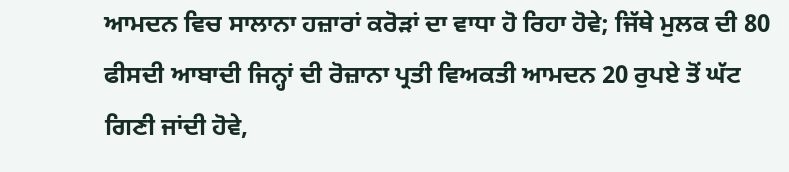ਆਮਦਨ ਵਿਚ ਸਾਲਾਨਾ ਹਜ਼ਾਰਾਂ ਕਰੋੜਾਂ ਦਾ ਵਾਧਾ ਹੋ ਰਿਹਾ ਹੋਵੇ; ਜਿੱਥੇ ਮੁਲਕ ਦੀ 80 ਫੀਸਦੀ ਆਬਾਦੀ ਜਿਨ੍ਹਾਂ ਦੀ ਰੋਜ਼ਾਨਾ ਪ੍ਰਤੀ ਵਿਅਕਤੀ ਆਮਦਨ 20 ਰੁਪਏ ਤੋਂ ਘੱਟ ਗਿਣੀ ਜਾਂਦੀ ਹੋਵੇ,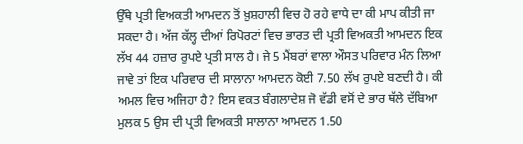ਉੱਥੇ ਪ੍ਰਤੀ ਵਿਅਕਤੀ ਆਮਦਨ ਤੋਂ ਖ਼ੁਸ਼ਹਾਲੀ ਵਿਚ ਹੋ ਰਹੇ ਵਾਧੇ ਦਾ ਕੀ ਮਾਪ ਕੀਤੀ ਜਾ ਸਕਦਾ ਹੈ। ਅੱਜ ਕੱਲ੍ਹ ਦੀਆਂ ਰਿਪੋਰਟਾਂ ਵਿਚ ਭਾਰਤ ਦੀ ਪ੍ਰਤੀ ਵਿਅਕਤੀ ਆਮਦਨ ਇਕ ਲੱਖ 44 ਹਜ਼ਾਰ ਰੁਪਏ ਪ੍ਰਤੀ ਸਾਲ ਹੈ। ਜੇ 5 ਮੈਂਬਰਾਂ ਵਾਲਾ ਔਸਤ ਪਰਿਵਾਰ ਮੰਨ ਲਿਆ ਜਾਵੇ ਤਾਂ ਇਕ ਪਰਿਵਾਰ ਦੀ ਸਾਲਾਨਾ ਆਮਦਨ ਕੋਈ 7.50 ਲੱਖ ਰੁਪਏ ਬਣਦੀ ਹੈ। ਕੀ ਅਮਲ ਵਿਚ ਅਜਿਹਾ ਹੈ? ਇਸ ਵਕਤ ਬੰਗਲਾਦੇਸ਼ ਜੋ ਵੱਡੀ ਵਸੋਂ ਦੇ ਭਾਰ ਥੱਲੇ ਦੱਬਿਆ ਮੁਲਕ 5 ਉਸ ਦੀ ਪ੍ਰਤੀ ਵਿਅਕਤੀ ਸਾਲਾਨਾ ਆਮਦਨ 1.50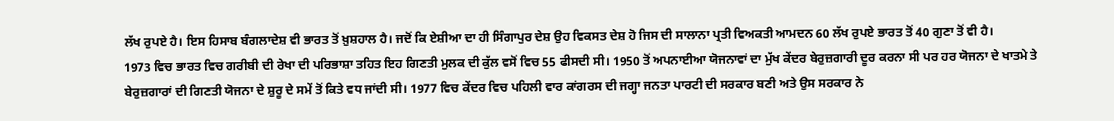ਲੱਖ ਰੁਪਏ ਹੈ। ਇਸ ਹਿਸਾਬ ਬੰਗਲਾਦੇਸ਼ ਵੀ ਭਾਰਤ ਤੋਂ ਖ਼ੁਸ਼ਹਾਲ ਹੈ। ਜਦੋਂ ਕਿ ਏਸ਼ੀਆ ਦਾ ਹੀ ਸਿੰਗਾਪੁਰ ਦੇਸ਼ ਉਹ ਵਿਕਸਤ ਦੇਸ਼ ਹੋ ਜਿਸ ਦੀ ਸਾਲਾਨਾ ਪ੍ਰਤੀ ਵਿਅਕਤੀ ਆਮਦਨ 60 ਲੱਖ ਰੁਪਏ ਭਾਰਤ ਤੋਂ 40 ਗੁਣਾ ਤੋਂ ਵੀ ਹੈ।
1973 ਵਿਚ ਭਾਰਤ ਵਿਚ ਗਰੀਬੀ ਦੀ ਰੇਖਾ ਦੀ ਪਰਿਭਾਸ਼ਾ ਤਹਿਤ ਇਹ ਗਿਣਤੀ ਮੁਲਕ ਦੀ ਕੁੱਲ ਵਸੋਂ ਵਿਚ 55 ਫੀਸਦੀ ਸੀ। 1950 ਤੋਂ ਅਪਨਾਈਆ ਯੋਜਨਾਵਾਂ ਦਾ ਮੁੱਖ ਕੇਂਦਰ ਬੇਰੁਜ਼ਗਾਰੀ ਦੂਰ ਕਰਨਾ ਸੀ ਪਰ ਹਰ ਯੋਜਨਾ ਦੇ ਖਾਤਮੇ ਤੇ ਬੇਰੁਜ਼ਗਾਰਾਂ ਦੀ ਗਿਣਤੀ ਯੋਜਨਾ ਦੇ ਸ਼ੁਰੂ ਦੇ ਸਮੇਂ ਤੋਂ ਕਿਤੇ ਵਧ ਜਾਂਦੀ ਸੀ। 1977 ਵਿਚ ਕੇਂਦਰ ਵਿਚ ਪਹਿਲੀ ਵਾਰ ਕਾਂਗਰਸ ਦੀ ਜਗ੍ਹਾ ਜਨਤਾ ਪਾਰਟੀ ਦੀ ਸਰਕਾਰ ਬਣੀ ਅਤੇ ਉਸ ਸਰਕਾਰ ਨੇ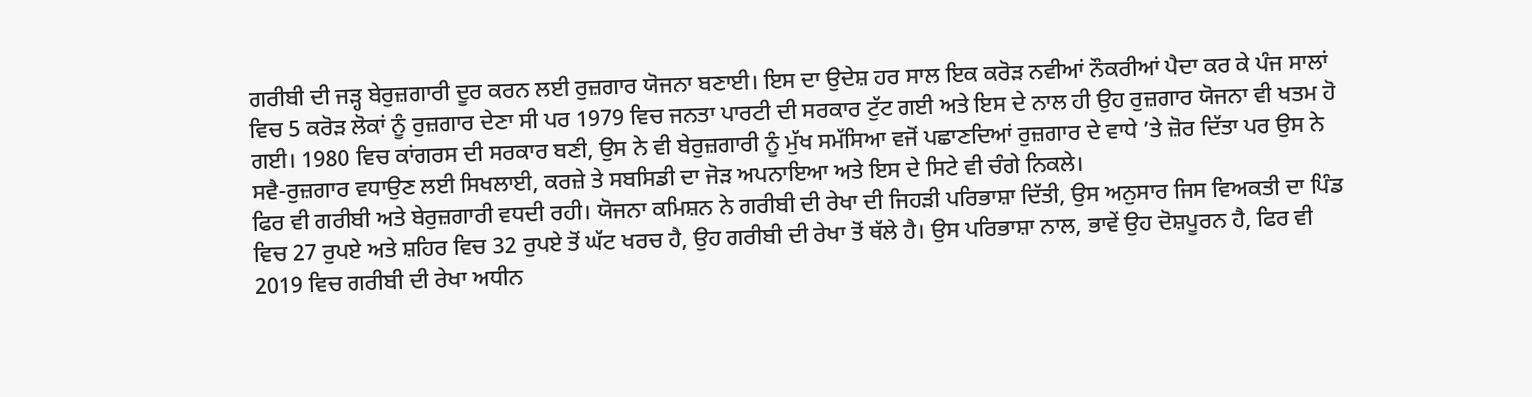ਗਰੀਬੀ ਦੀ ਜੜ੍ਹ ਬੇਰੁਜ਼ਗਾਰੀ ਦੂਰ ਕਰਨ ਲਈ ਰੁਜ਼ਗਾਰ ਯੋਜਨਾ ਬਣਾਈ। ਇਸ ਦਾ ਉਦੇਸ਼ ਹਰ ਸਾਲ ਇਕ ਕਰੋੜ ਨਵੀਆਂ ਨੌਕਰੀਆਂ ਪੈਦਾ ਕਰ ਕੇ ਪੰਜ ਸਾਲਾਂ ਵਿਚ 5 ਕਰੋੜ ਲੋਕਾਂ ਨੂੰ ਰੁਜ਼ਗਾਰ ਦੇਣਾ ਸੀ ਪਰ 1979 ਵਿਚ ਜਨਤਾ ਪਾਰਟੀ ਦੀ ਸਰਕਾਰ ਟੁੱਟ ਗਈ ਅਤੇ ਇਸ ਦੇ ਨਾਲ ਹੀ ਉਹ ਰੁਜ਼ਗਾਰ ਯੋਜਨਾ ਵੀ ਖਤਮ ਹੋ ਗਈ। 1980 ਵਿਚ ਕਾਂਗਰਸ ਦੀ ਸਰਕਾਰ ਬਣੀ, ਉਸ ਨੇ ਵੀ ਬੇਰੁਜ਼ਗਾਰੀ ਨੂੰ ਮੁੱਖ ਸਮੱਸਿਆ ਵਜੋਂ ਪਛਾਣਦਿਆਂ ਰੁਜ਼ਗਾਰ ਦੇ ਵਾਧੇ ’ਤੇ ਜ਼ੋਰ ਦਿੱਤਾ ਪਰ ਉਸ ਨੇ ਸਵੈ-ਰੁਜ਼ਗਾਰ ਵਧਾਉਣ ਲਈ ਸਿਖਲਾਈ, ਕਰਜ਼ੇ ਤੇ ਸਬਸਿਡੀ ਦਾ ਜੋੜ ਅਪਨਾਇਆ ਅਤੇ ਇਸ ਦੇ ਸਿਟੇ ਵੀ ਚੰਗੇ ਨਿਕਲੇ।
ਫਿਰ ਵੀ ਗਰੀਬੀ ਅਤੇ ਬੇਰੁਜ਼ਗਾਰੀ ਵਧਦੀ ਰਹੀ। ਯੋਜਨਾ ਕਮਿਸ਼ਨ ਨੇ ਗਰੀਬੀ ਦੀ ਰੇਖਾ ਦੀ ਜਿਹੜੀ ਪਰਿਭਾਸ਼ਾ ਦਿੱਤੀ, ਉਸ ਅਨੁਸਾਰ ਜਿਸ ਵਿਅਕਤੀ ਦਾ ਪਿੰਡ ਵਿਚ 27 ਰੁਪਏ ਅਤੇ ਸ਼ਹਿਰ ਵਿਚ 32 ਰੁਪਏ ਤੋਂ ਘੱਟ ਖਰਚ ਹੈ, ਉਹ ਗਰੀਬੀ ਦੀ ਰੇਖਾ ਤੋਂ ਥੱਲੇ ਹੈ। ਉਸ ਪਰਿਭਾਸ਼ਾ ਨਾਲ, ਭਾਵੇਂ ਉਹ ਦੋਸ਼ਪੂਰਨ ਹੈ, ਫਿਰ ਵੀ 2019 ਵਿਚ ਗਰੀਬੀ ਦੀ ਰੇਖਾ ਅਧੀਨ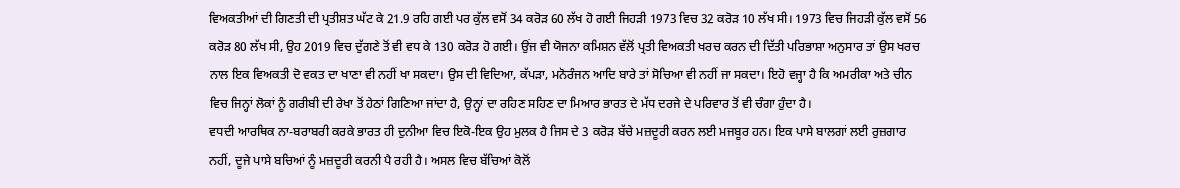ਵਿਅਕਤੀਆਂ ਦੀ ਗਿਣਤੀ ਦੀ ਪ੍ਰਤੀਸ਼ਤ ਘੱਟ ਕੇ 21.9 ਰਹਿ ਗਈ ਪਰ ਕੁੱਲ ਵਸੋਂ 34 ਕਰੋੜ 60 ਲੱਖ ਹੋ ਗਈ ਜਿਹੜੀ 1973 ਵਿਚ 32 ਕਰੋੜ 10 ਲੱਖ ਸੀ। 1973 ਵਿਚ ਜਿਹੜੀ ਕੁੱਲ ਵਸੋਂ 56 ਕਰੋੜ 80 ਲੱਖ ਸੀ, ਉਹ 2019 ਵਿਚ ਦੁੱਗਣੇ ਤੋਂ ਵੀ ਵਧ ਕੇ 130 ਕਰੋੜ ਹੋ ਗਈ। ਉਂਜ ਵੀ ਯੋਜਨਾ ਕਮਿਸ਼ਨ ਵੱਲੋਂ ਪ੍ਰਤੀ ਵਿਅਕਤੀ ਖਰਚ ਕਰਨ ਦੀ ਦਿੱਤੀ ਪਰਿਭਾਸ਼ਾ ਅਨੁਸਾਰ ਤਾਂ ਉਸ ਖਰਚ ਨਾਲ ਇਕ ਵਿਅਕਤੀ ਦੋ ਵਕਤ ਦਾ ਖਾਣਾ ਵੀ ਨਹੀਂ ਖਾ ਸਕਦਾ। ਉਸ ਦੀ ਵਿਦਿਆ, ਕੱਪੜਾ, ਮਨੋਰੰਜਨ ਆਦਿ ਬਾਰੇ ਤਾਂ ਸੋਚਿਆ ਵੀ ਨਹੀਂ ਜਾ ਸਕਦਾ। ਇਹੋ ਵਜ੍ਹਾ ਹੈ ਕਿ ਅਮਰੀਕਾ ਅਤੇ ਚੀਨ ਵਿਚ ਜਿਨ੍ਹਾਂ ਲੋਕਾਂ ਨੂੰ ਗਰੀਬੀ ਦੀ ਰੇਖਾ ਤੋਂ ਹੇਠਾਂ ਗਿਣਿਆ ਜਾਂਦਾ ਹੈ, ਉਨ੍ਹਾਂ ਦਾ ਰਹਿਣ ਸਹਿਣ ਦਾ ਮਿਆਰ ਭਾਰਤ ਦੇ ਮੱਧ ਦਰਜੇ ਦੇ ਪਰਿਵਾਰ ਤੋਂ ਵੀ ਚੰਗਾ ਹੁੰਦਾ ਹੈ।
ਵਧਦੀ ਆਰਥਿਕ ਨਾ-ਬਰਾਬਰੀ ਕਰਕੇ ਭਾਰਤ ਹੀ ਦੁਨੀਆ ਵਿਚ ਇਕੋ-ਇਕ ਉਹ ਮੁਲਕ ਹੈ ਜਿਸ ਦੇ 3 ਕਰੋੜ ਬੱਚੇ ਮਜ਼ਦੂਰੀ ਕਰਨ ਲਈ ਮਜਬੂਰ ਹਨ। ਇਕ ਪਾਸੇ ਬਾਲਗਾਂ ਲਈ ਰੁਜ਼ਗਾਰ ਨਹੀਂ, ਦੂਜੇ ਪਾਸੇ ਬਚਿਆਂ ਨੂੰ ਮਜ਼ਦੂਰੀ ਕਰਨੀ ਪੈ ਰਹੀ ਹੈ। ਅਸਲ ਵਿਚ ਬੱਚਿਆਂ ਕੋਲੋਂ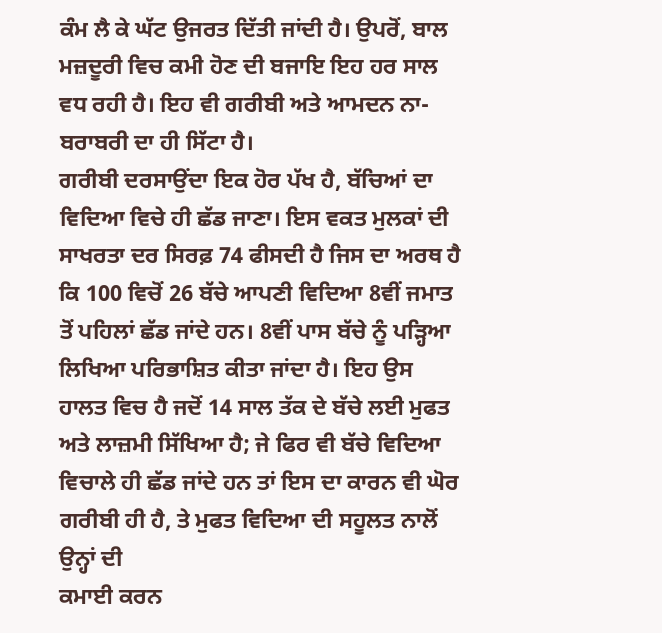ਕੰਮ ਲੈ ਕੇ ਘੱਟ ਉਜਰਤ ਦਿੱਤੀ ਜਾਂਦੀ ਹੈ। ਉਪਰੋਂ, ਬਾਲ ਮਜ਼ਦੂਰੀ ਵਿਚ ਕਮੀ ਹੋਣ ਦੀ ਬਜਾਇ ਇਹ ਹਰ ਸਾਲ ਵਧ ਰਹੀ ਹੈ। ਇਹ ਵੀ ਗਰੀਬੀ ਅਤੇ ਆਮਦਨ ਨਾ-ਬਰਾਬਰੀ ਦਾ ਹੀ ਸਿੱਟਾ ਹੈ।
ਗਰੀਬੀ ਦਰਸਾਉਂਦਾ ਇਕ ਹੋਰ ਪੱਖ ਹੈ, ਬੱਚਿਆਂ ਦਾ ਵਿਦਿਆ ਵਿਚੇ ਹੀ ਛੱਡ ਜਾਣਾ। ਇਸ ਵਕਤ ਮੁਲਕਾਂ ਦੀ ਸਾਖਰਤਾ ਦਰ ਸਿਰਫ਼ 74 ਫੀਸਦੀ ਹੈ ਜਿਸ ਦਾ ਅਰਥ ਹੈ ਕਿ 100 ਵਿਚੋਂ 26 ਬੱਚੇ ਆਪਣੀ ਵਿਦਿਆ 8ਵੀਂ ਜਮਾਤ ਤੋਂ ਪਹਿਲਾਂ ਛੱਡ ਜਾਂਦੇ ਹਨ। 8ਵੀਂ ਪਾਸ ਬੱਚੇ ਨੂੰ ਪੜ੍ਹਿਆ ਲਿਖਿਆ ਪਰਿਭਾਸ਼ਿਤ ਕੀਤਾ ਜਾਂਦਾ ਹੈ। ਇਹ ਉਸ ਹਾਲਤ ਵਿਚ ਹੈ ਜਦੋਂ 14 ਸਾਲ ਤੱਕ ਦੇ ਬੱਚੇ ਲਈ ਮੁਫਤ ਅਤੇ ਲਾਜ਼ਮੀ ਸਿੱਖਿਆ ਹੈ; ਜੇ ਫਿਰ ਵੀ ਬੱਚੇ ਵਿਦਿਆ ਵਿਚਾਲੇ ਹੀ ਛੱਡ ਜਾਂਦੇ ਹਨ ਤਾਂ ਇਸ ਦਾ ਕਾਰਨ ਵੀ ਘੋਰ ਗਰੀਬੀ ਹੀ ਹੈ, ਤੇ ਮੁਫਤ ਵਿਦਿਆ ਦੀ ਸਹੂਲਤ ਨਾਲੋਂ ਉਨ੍ਹਾਂ ਦੀ
ਕਮਾਈ ਕਰਨ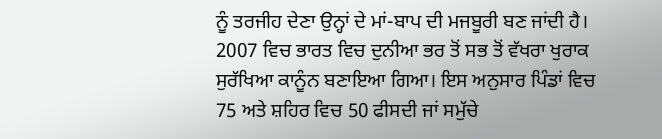ਨੂੰ ਤਰਜੀਹ ਦੇਣਾ ਉਨ੍ਹਾਂ ਦੇ ਮਾਂ-ਬਾਪ ਦੀ ਮਜਬੂਰੀ ਬਣ ਜਾਂਦੀ ਹੈ।
2007 ਵਿਚ ਭਾਰਤ ਵਿਚ ਦੁਨੀਆ ਭਰ ਤੋਂ ਸਭ ਤੋਂ ਵੱਖਰਾ ਖੁਰਾਕ ਸੁਰੱਖਿਆ ਕਾਨੂੰਨ ਬਣਾਇਆ ਗਿਆ। ਇਸ ਅਨੁਸਾਰ ਪਿੰਡਾਂ ਵਿਚ 75 ਅਤੇ ਸ਼ਹਿਰ ਵਿਚ 50 ਫੀਸਦੀ ਜਾਂ ਸਮੁੱਚੇ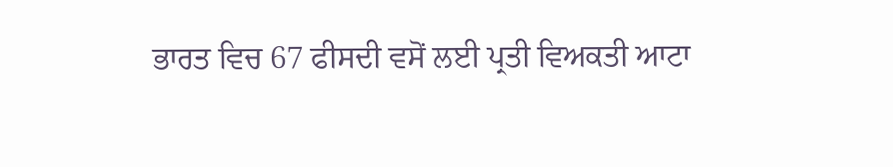ਭਾਰਤ ਵਿਚ 67 ਫੀਸਦੀ ਵਸੋਂ ਲਈ ਪ੍ਰਤੀ ਵਿਅਕਤੀ ਆਟਾ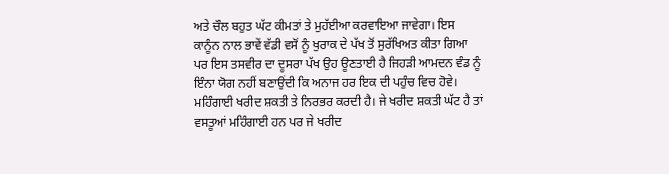ਅਤੇ ਚੌਲ ਬਹੁਤ ਘੱਟ ਕੀਮਤਾਂ ਤੇ ਮੁਹੱਈਆ ਕਰਵਾਇਆ ਜਾਵੇਗਾ। ਇਸ ਕਾਨੂੰਨ ਨਾਲ ਭਾਵੇਂ ਵੱਡੀ ਵਸੋਂ ਨੂੰ ਖੁਰਾਕ ਦੇ ਪੱਖ ਤੋਂ ਸੁਰੱਖਿਅਤ ਕੀਤਾ ਗਿਆ ਪਰ ਇਸ ਤਸਵੀਰ ਦਾ ਦੂਸਰਾ ਪੱਖ ਉਹ ਊਣਤਾਈ ਹੈ ਜਿਹੜੀ ਆਮਦਨ ਵੰਡ ਨੂੰ ਇੰਨਾ ਯੋਗ ਨਹੀਂ ਬਣਾਉਂਦੀ ਕਿ ਅਨਾਜ ਹਰ ਇਕ ਦੀ ਪਹੁੰਚ ਵਿਚ ਹੋਵੇ।
ਮਹਿੰਗਾਈ ਖਰੀਦ ਸ਼ਕਤੀ ਤੇ ਨਿਰਭਰ ਕਰਦੀ ਹੈ। ਜੇ ਖਰੀਦ ਸ਼ਕਤੀ ਘੱਟ ਹੈ ਤਾਂ ਵਸਤੂਆਂ ਮਹਿੰਗਾਈ ਹਨ ਪਰ ਜੇ ਖਰੀਦ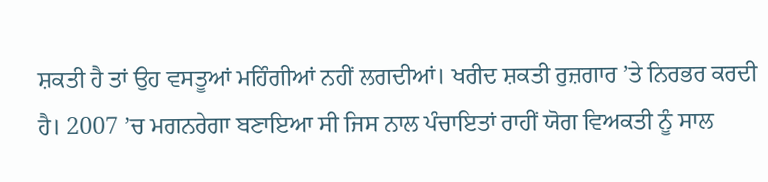ਸ਼ਕਤੀ ਹੈ ਤਾਂ ਉਹ ਵਸਤੂਆਂ ਮਹਿੰਗੀਆਂ ਨਹੀਂ ਲਗਦੀਆਂ। ਖਰੀਦ ਸ਼ਕਤੀ ਰੁਜ਼ਗਾਰ ’ਤੇ ਨਿਰਭਰ ਕਰਦੀ ਹੈ। 2007 ’ਚ ਮਗਨਰੇਗਾ ਬਣਾਇਆ ਸੀ ਜਿਸ ਨਾਲ ਪੰਚਾਇਤਾਂ ਰਾਹੀਂ ਯੋਗ ਵਿਅਕਤੀ ਨੂੰ ਸਾਲ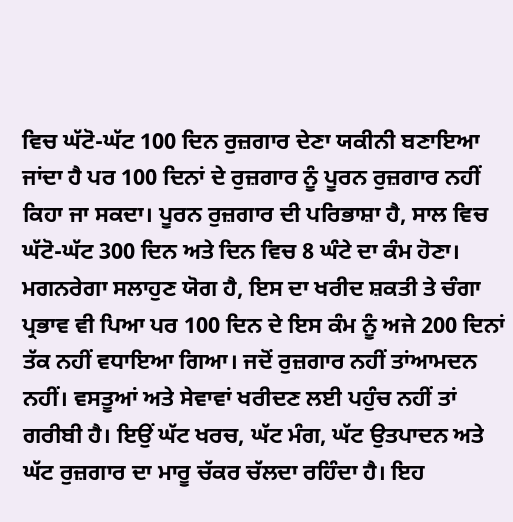ਵਿਚ ਘੱਟੋ-ਘੱਟ 100 ਦਿਨ ਰੁਜ਼ਗਾਰ ਦੇਣਾ ਯਕੀਨੀ ਬਣਾਇਆ ਜਾਂਦਾ ਹੈ ਪਰ 100 ਦਿਨਾਂ ਦੇ ਰੁਜ਼ਗਾਰ ਨੂੰ ਪੂਰਨ ਰੁਜ਼ਗਾਰ ਨਹੀਂ ਕਿਹਾ ਜਾ ਸਕਦਾ। ਪੂਰਨ ਰੁਜ਼ਗਾਰ ਦੀ ਪਰਿਭਾਸ਼ਾ ਹੈ, ਸਾਲ ਵਿਚ ਘੱਟੋ-ਘੱਟ 300 ਦਿਨ ਅਤੇ ਦਿਨ ਵਿਚ 8 ਘੰਟੇ ਦਾ ਕੰਮ ਹੋਣਾ। ਮਗਨਰੇਗਾ ਸਲਾਹੁਣ ਯੋਗ ਹੈ, ਇਸ ਦਾ ਖਰੀਦ ਸ਼ਕਤੀ ਤੇ ਚੰਗਾ ਪ੍ਰਭਾਵ ਵੀ ਪਿਆ ਪਰ 100 ਦਿਨ ਦੇ ਇਸ ਕੰਮ ਨੂੰ ਅਜੇ 200 ਦਿਨਾਂ ਤੱਕ ਨਹੀਂ ਵਧਾਇਆ ਗਿਆ। ਜਦੋਂ ਰੁਜ਼ਗਾਰ ਨਹੀਂ ਤਾਂਆਮਦਨ ਨਹੀਂ। ਵਸਤੂਆਂ ਅਤੇ ਸੇਵਾਵਾਂ ਖਰੀਦਣ ਲਈ ਪਹੁੰਚ ਨਹੀਂ ਤਾਂ ਗਰੀਬੀ ਹੈ। ਇਉਂ ਘੱਟ ਖਰਚ, ਘੱਟ ਮੰਗ, ਘੱਟ ਉਤਪਾਦਨ ਅਤੇ ਘੱਟ ਰੁਜ਼ਗਾਰ ਦਾ ਮਾਰੂ ਚੱਕਰ ਚੱਲਦਾ ਰਹਿੰਦਾ ਹੈ। ਇਹ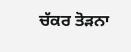ਚੱਕਰ ਤੋੜਨਾ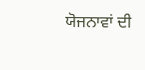ਯੋਜਨਾਵਾਂ ਦੀ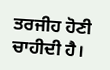ਤਰਜੀਹ ਹੋਣੀ ਚਾਹੀਦੀ ਹੈ।